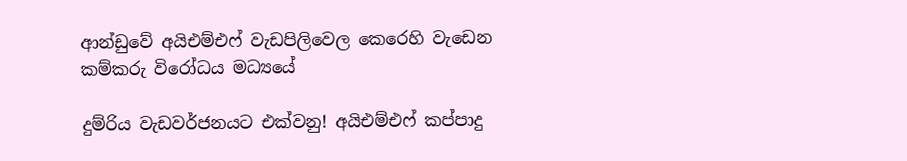ආන්ඩුවේ අයිඑම්එෆ් වැඩපිලිවෙල කෙරෙහි වැඩෙන කම්කරු විරෝධය මධ්‍යයේ

දුම්රිය වැඩවර්ජනයට එක්වනු! අයිඑම්එෆ් කප්පාදු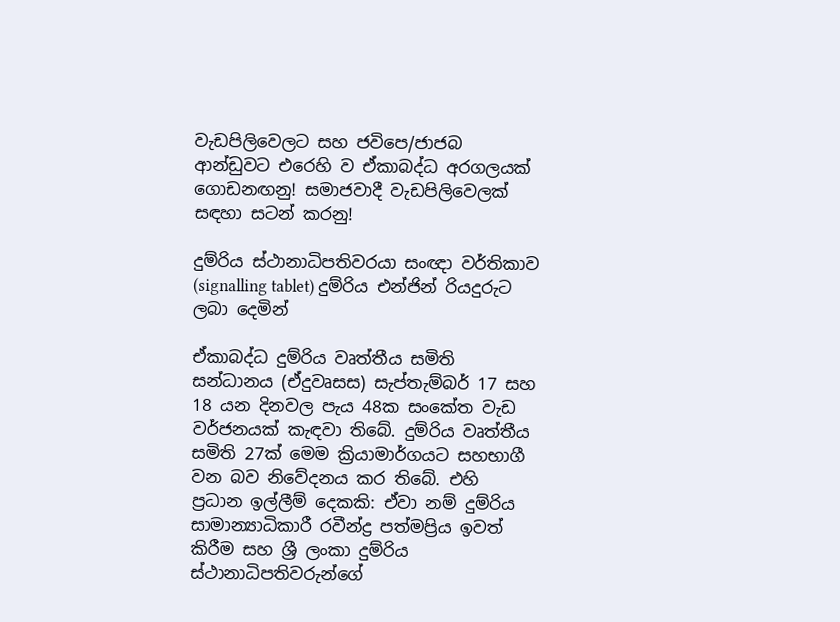වැඩපිලිවෙලට සහ ජවිපෙ/ජාජබ ආන්ඩුවට එරෙහි ව ඒකාබද්ධ අරගලයක් ගොඩනඟනු! සමාජවාදී වැඩපිලිවෙලක් සඳහා සටන් කරනු!

දුම්රිය ස්ථානාධිපතිවරයා සංඥා වර්තිකාව (signalling tablet) දුම්රිය එන්ජින් රියදුරුට ලබා දෙමින්

ඒකාබද්ධ දුම්රිය වෘත්තීය සමිති සන්ධානය (ඒදුවෘසස) සැප්තැම්බර් 17 සහ 18 යන දිනවල පැය 48ක සංකේත වැඩ වර්ජනයක් කැඳවා තිබේ. දුම්රිය වෘත්තීය සමිති 27ක් මෙම ක්‍රියාමාර්ගයට සහභාගී වන බව නිවේදනය කර තිබේ. එහි ප්‍රධාන ඉල්ලීම් දෙකකි: ඒවා නම් දුම්රිය සාමාන්‍යාධිකාරී රවීන්ද්‍ර පත්මප්‍රිය ඉවත් කිරීම සහ ශ්‍රී ලංකා දුම්රිය ස්ථානාධිපතිවරුන්ගේ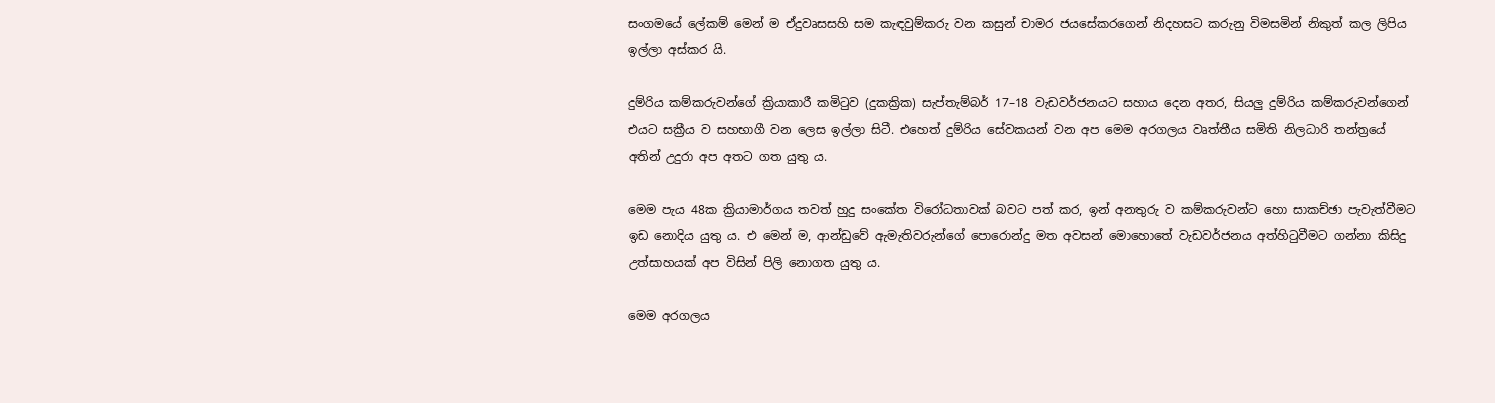සංගමයේ ලේකම් මෙන් ම ඒදුවෘසසහි සම කැඳවුම්කරු වන කසුන් චාමර ජයසේකරගෙන් නිදහසට කරුනු විමසමින් නිකුත් කල ලිපිය ඉල්ලා අස්කර යි.

දුම්රිය කම්කරුවන්ගේ ක්‍රියාකාරී කමිටුව (දුකක්‍රික) සැප්තැම්බර් 17–18 වැඩවර්ජනයට සහාය දෙන අතර, සියලු දුම්රිය කම්කරුවන්ගෙන් එයට සක්‍රීය ව සහභාගී වන ලෙස ඉල්ලා සිටී. එහෙත් දුම්රිය සේවකයන් වන අප මෙම අරගලය වෘත්තීය සමිති නිලධාරි තන්ත්‍රයේ අතින් උදුරා අප අතට ගත යුතු ය.

මෙම පැය 48ක ක්‍රියාමාර්ගය තවත් හුදු සංකේත විරෝධතාවක් බවට පත් කර, ඉන් අනතුරු ව කම්කරුවන්ට හො සාකච්ඡා පැවැත්වීමට ඉඩ නොදිය යුතු ය. එ මෙන් ම, ආන්ඩුවේ ඇමැතිවරුන්ගේ පොරොන්දු මත අවසන් මොහොතේ වැඩවර්ජනය අත්හිටුවීමට ගන්නා කිසිදු උත්සාහයක් අප විසින් පිලි නොගත යුතු ය.

මෙම අරගලය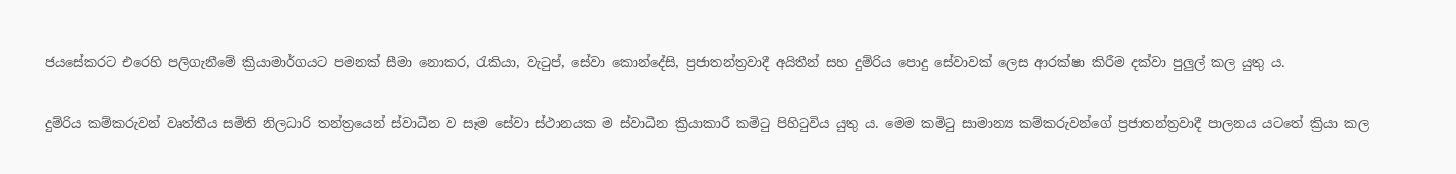ජයසේකරට එරෙහි පලිගැනීමේ ක්‍රියාමාර්ගයට පමනක් සීමා නොකර, රැකියා, වැටුප්, සේවා කොන්දේසි, ප්‍රජාතන්ත්‍රවාදී අයිතීන් සහ දුම්රිය පොදු සේවාවක් ලෙස ආරක්ෂා කිරීම දක්වා පුලුල් කල යුතු ය.

දුම්රිය කම්කරුවන් වෘත්තීය සමිති නිලධාරි තන්ත්‍රයෙන් ස්වාධීන ව සෑම සේවා ස්ථානයක ම ස්වාධීන ක්‍රියාකාරී කමිටු පිහිටුවිය යුතු ය. මෙම කමිටු සාමාන්‍ය කම්කරුවන්ගේ ප්‍රජාතන්ත්‍රවාදී පාලනය යටතේ ක්‍රියා කල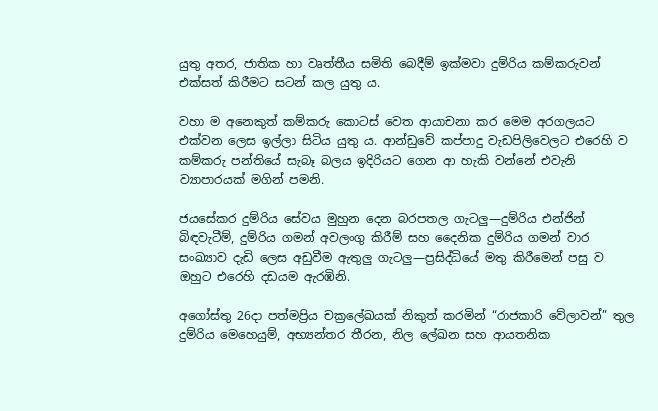යුතු අතර, ජාතික හා වෘත්තීය සමිති බෙදීම් ඉක්මවා දුම්රිය කම්කරුවන් එක්සත් කිරීමට සටන් කල යුතු ය.

වහා ම අනෙකුත් කම්කරු කොටස් වෙත ආයාචනා කර මෙම අරගලයට එක්වන ලෙස ඉල්ලා සිටිය යුතු ය. ආන්ඩුවේ කප්පාදු වැඩපිලිවෙලට එරෙහි ව කම්කරු පන්තියේ සැබෑ බලය ඉදිරියට ගෙන ආ හැකි වන්නේ එවැනි ව්‍යාපාරයක් මගින් පමනි.

ජයසේකර දුම්රිය සේවය මුහුන දෙන බරපතල ගැටලු—දුම්රිය එන්ජින් බිඳවැටීම්, දුම්රිය ගමන් අවලංගු කිරීම් සහ දෛනික දුම්රිය ගමන් වාර සංඛ්‍යාව දැඩි ලෙස අඩුවීම ඇතුලු ගැටලු—ප්‍රසිද්ධියේ මතු කිරීමෙන් පසු ව ඔහුට එරෙහි දඩයම ඇරඹිනි.

අගෝස්තු 26දා පත්මප්‍රිය චක්‍රලේඛයක් නිකුත් කරමින් “රාජකාරි වේලාවන්” තුල දුම්රිය මෙහෙයුම්, අභ්‍යන්තර තීරන, නිල ලේඛන සහ ආයතනික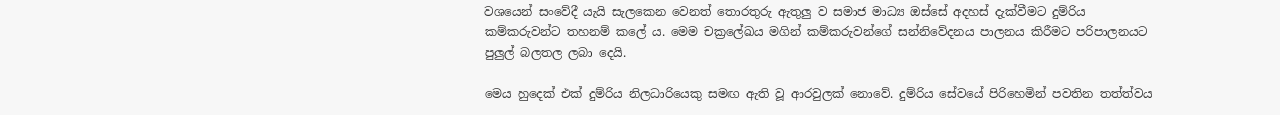වශයෙන් සංවේදී යැයි සැලකෙන වෙනත් තොරතුරු ඇතුලු ව සමාජ මාධ්‍ය ඔස්සේ අදහස් දැක්වීමට දුම්රිය කම්කරුවන්ට තහනම් කලේ ය. මෙම චක්‍රලේඛය මගින් කම්කරුවන්ගේ සන්නිවේදනය පාලනය කිරීමට පරිපාලනයට පුලුල් බලතල ලබා දෙයි.

මෙය හුදෙක් එක් දුම්රිය නිලධාරියෙකු සමඟ ඇති වූ ආරවුලක් නොවේ. දුම්රිය සේවයේ පිරිහෙමින් පවතින තත්ත්වය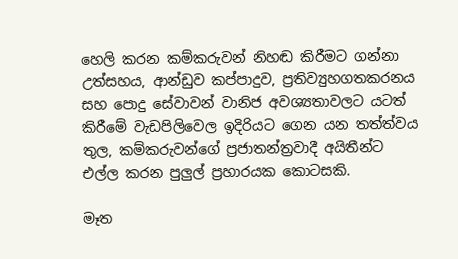හෙලි කරන කම්කරුවන් නිහඬ කිරීමට ගන්නා උත්සහය, ආන්ඩුව කප්පාදුව, ප්‍රතිව්‍යුහගතකරනය සහ පොදු සේවාවන් වානිජ අවශ්‍යතාවලට යටත් කිරීමේ වැඩපිලිවෙල ඉදිරියට ගෙන යන තත්ත්වය තුල, කම්කරුවන්ගේ ප්‍රජාතන්ත්‍රවාදී අයිතීන්ට එල්ල කරන පුලුල් ප්‍රහාරයක කොටසකි.

මෑත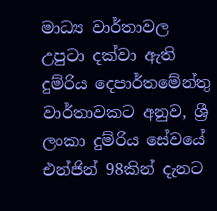මාධ්‍ය වාර්තාවල උපුටා දක්වා ඇති දුම්රිය දෙපාර්තමේන්තු වාර්තාවකට අනුව, ශ්‍රී ලංකා දුම්රිය සේවයේ එන්ජින් 98කින් දැනට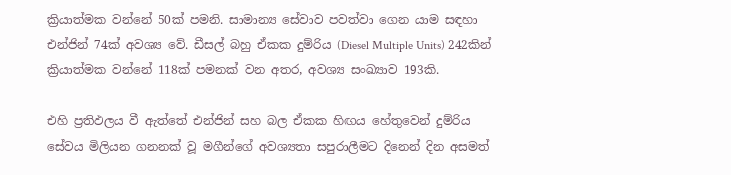ක්‍රියාත්මක වන්නේ 50ක් පමනි. සාමාන්‍ය සේවාව පවත්වා ගෙන යාම සඳහා එන්ජින් 74ක් අවශ්‍ය වේ. ඩීසල් බහු ඒකක දුම්රිය (Diesel Multiple Units) 242කින් ක්‍රියාත්මක වන්නේ 118ක් පමනක් වන අතර, අවශ්‍ය සංඛ්‍යාව 193කි.

එහි ප්‍රතිඵලය වී ඇත්තේ එන්ජින් සහ බල ඒකක හිඟය හේතුවෙන් දුම්රිය සේවය මිලියන ගනනක් වූ මගීන්ගේ අවශ්‍යතා සපුරාලීමට දිනෙන් දින අසමත්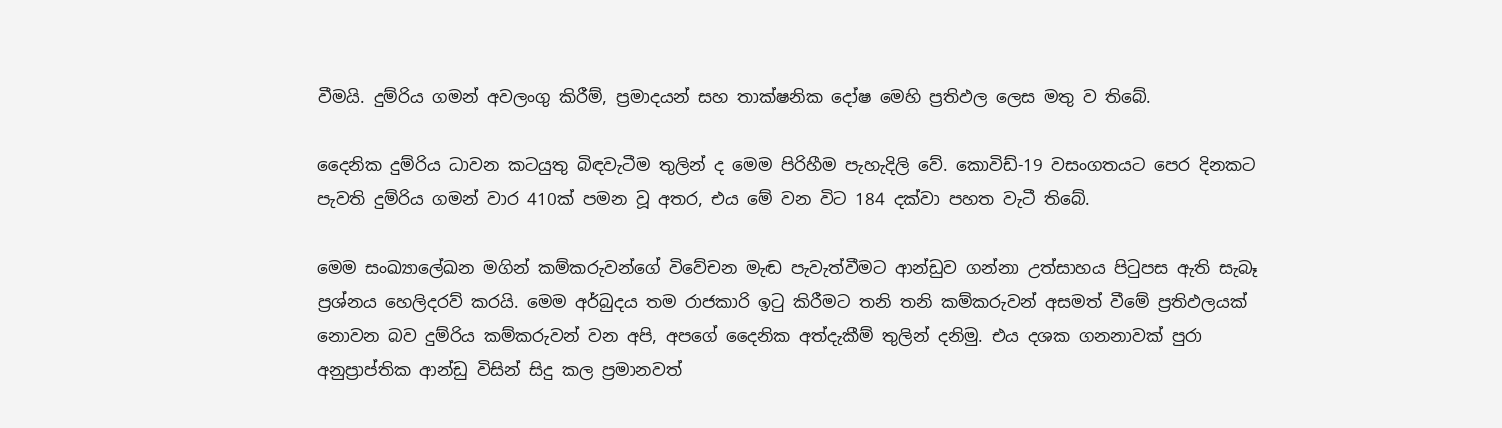වීමයි. දුම්රිය ගමන් අවලංගු කිරීම්, ප්‍රමාදයන් සහ තාක්ෂනික දෝෂ මෙහි ප්‍රතිඵල ලෙස මතු ව තිබේ.

දෛනික දුම්රිය ධාවන කටයුතු බිඳවැටීම තුලින් ද මෙම පිරිහීම පැහැදිලි වේ. කොවිඩ්-19 වසංගතයට පෙර දිනකට පැවති දුම්රිය ගමන් වාර 410ක් පමන වූ අතර, එය මේ වන විට 184 දක්වා පහත වැටී තිබේ.

මෙම සංඛ්‍යාලේඛන මගින් කම්කරුවන්ගේ විවේචන මැඬ පැවැත්වීමට ආන්ඩුව ගන්නා උත්සාහය පිටුපස ඇති සැබෑ ප්‍රශ්නය හෙලිදරව් කරයි. මෙම අර්බුදය තම රාජකාරි ඉටු කිරීමට තනි තනි කම්කරුවන් අසමත් වීමේ ප්‍රතිඵලයක් නොවන බව දුම්රිය කම්කරුවන් වන අපි, අපගේ දෛනික අත්දැකීම් තුලින් දනිමු. එය දශක ගනනාවක් පුරා අනුප්‍රාප්තික ආන්ඩු විසින් සිදු කල ප්‍රමානවත්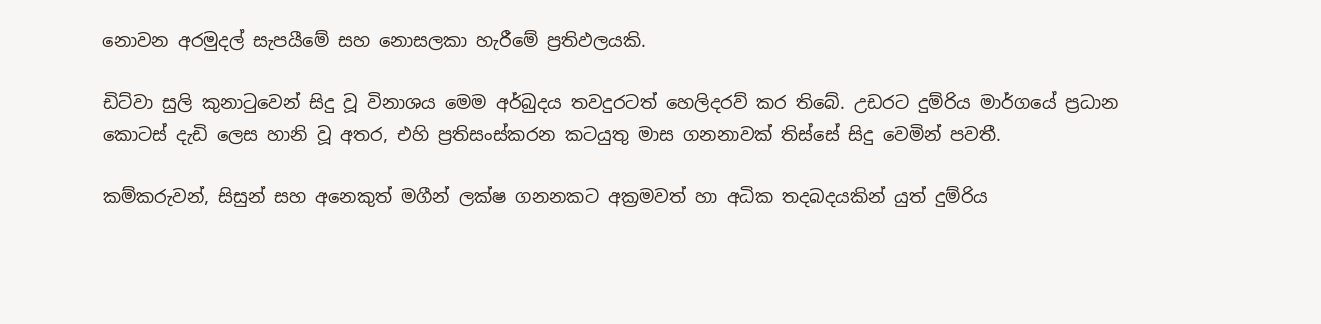නොවන අරමුදල් සැපයීමේ සහ නොසලකා හැරීමේ ප්‍රතිඵලයකි.

ඩිට්වා සුලි කුනාටුවෙන් සිදු වූ විනාශය මෙම අර්බුදය තවදුරටත් හෙලිදරව් කර තිබේ. උඩරට දුම්රිය මාර්ගයේ ප්‍රධාන කොටස් දැඩි ලෙස හානි වූ අතර, එහි ප්‍රතිසංස්කරන කටයුතු මාස ගනනාවක් තිස්සේ සිදු වෙමින් පවතී.

කම්කරුවන්, සිසුන් සහ අනෙකුත් මගීන් ලක්ෂ ගනනකට අක්‍රමවත් හා අධික තදබදයකින් යුත් දුම්රිය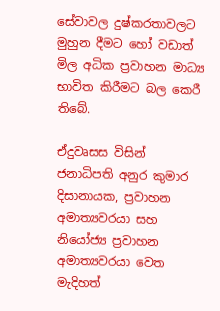සේවාවල දුෂ්කරතාවලට මුහුන දීමට හෝ වඩාත් මිල අධික ප්‍රවාහන මාධ්‍ය භාවිත කිරීමට බල කෙරී තිබේ.

ඒදුවෘසස විසින් ජනාධිපති අනුර කුමාර දිසානායක, ප්‍රවාහන අමාත්‍යවරයා සහ නියෝජ්‍ය ප්‍රවාහන අමාත්‍යවරයා වෙත මැදිහත්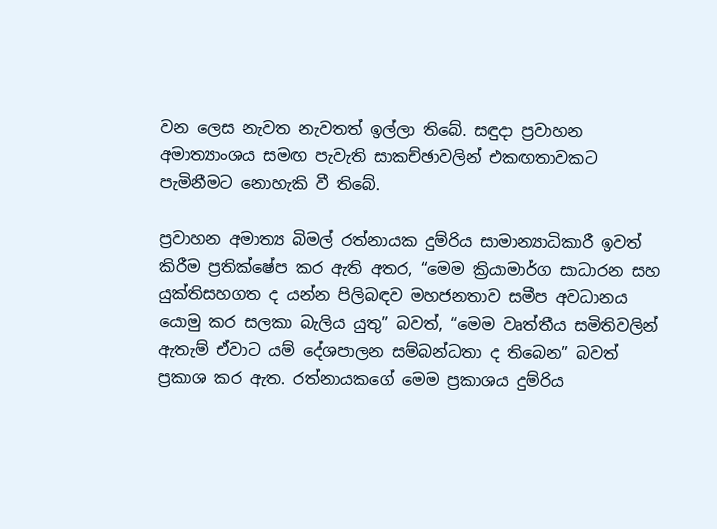වන ලෙස නැවත නැවතත් ඉල්ලා තිබේ. සඳුදා ප්‍රවාහන අමාත්‍යාංශය සමඟ පැවැති සාකච්ඡාවලින් එකඟතාවකට පැමිනීමට නොහැකි වී තිබේ.

ප්‍රවාහන අමාත්‍ය බිමල් රත්නායක දුම්රිය සාමාන්‍යාධිකාරී ඉවත් කිරීම ප්‍රතික්ෂේප කර ඇති අතර, “මෙම ක්‍රියාමාර්ග සාධාරන සහ යුක්තිසහගත ද යන්න පිලිබඳව මහජනතාව සමීප අවධානය යොමු කර සලකා බැලිය යුතු” බවත්, “මෙම වෘත්තීය සමිතිවලින් ඇතැම් ඒවාට යම් දේශපාලන සම්බන්ධතා ද තිබෙන” බවත් ප්‍රකාශ කර ඇත. රත්නායකගේ මෙම ප්‍රකාශය දුම්රිය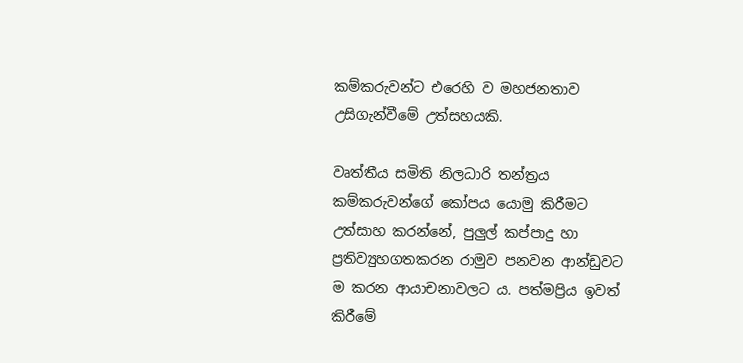කම්කරුවන්ට එරෙහි ව මහජනතාව උසිගැන්වීමේ උත්සහයකි.

වෘත්තීය සමිති නිලධාරි තන්ත්‍රය කම්කරුවන්ගේ කෝපය යොමු කිරීමට උත්සාහ කරන්නේ, පුලුල් කප්පාදු හා ප්‍රතිව්‍යුහගතකරන රාමුව පනවන ආන්ඩුවට ම කරන ආයාචනාවලට ය. පත්මප්‍රිය ඉවත් කිරීමේ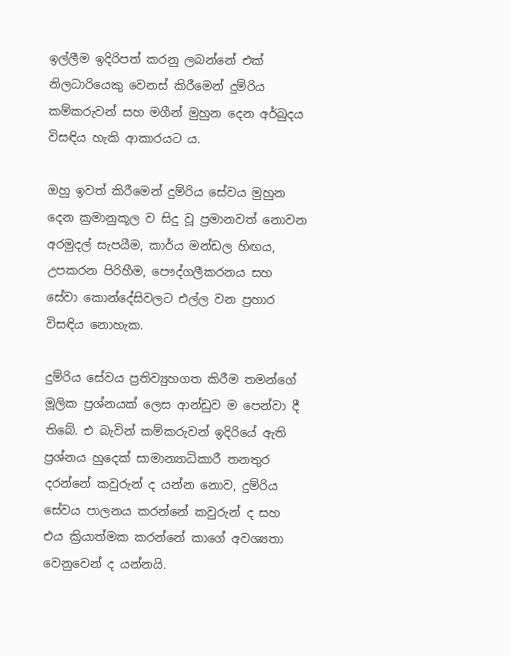ඉල්ලීම ඉදිරිපත් කරනු ලබන්නේ එක් නිලධාරියෙකු වෙනස් කිරීමෙන් දුම්රිය කම්කරුවන් සහ මගීන් මුහුන දෙන අර්බුදය විසඳිය හැකි ආකාරයට ය.

ඔහු ඉවත් කිරීමෙන් දුම්රිය සේවය මුහුන දෙන ක්‍රමානුකූල ව සිදු වූ ප්‍රමානවත් නොවන අරමුදල් සැපයීම, කාර්ය මන්ඩල හිඟය, උපකරන පිරිහීම, පෞද්ගලීකරනය සහ සේවා කොන්දේසිවලට එල්ල වන ප්‍රහාර විසඳිය නොහැක.

දුම්රිය සේවය ප්‍රතිව්‍යුහගත කිරීම තමන්ගේ මූලික ප්‍රශ්නයක් ලෙස ආන්ඩුව ම පෙන්වා දී තිබේ. එ බැවින් කම්කරුවන් ඉදිරියේ ඇති ප්‍රශ්නය හුදෙක් සාමාන්‍යාධිකාරී තනතුර දරන්නේ කවුරුන් ද යන්න නොව, දුම්රිය සේවය පාලනය කරන්නේ කවුරුන් ද සහ එය ක්‍රියාත්මක කරන්නේ කාගේ අවශ්‍යතා වෙනුවෙන් ද යන්නයි.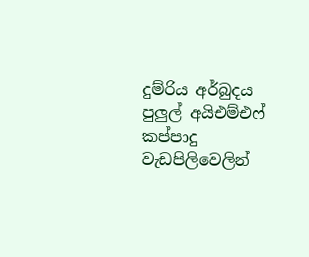දුම්රිය අර්බුදය පුලුල් අයිඑම්එෆ් කප්පාදු වැඩපිලිවෙලින්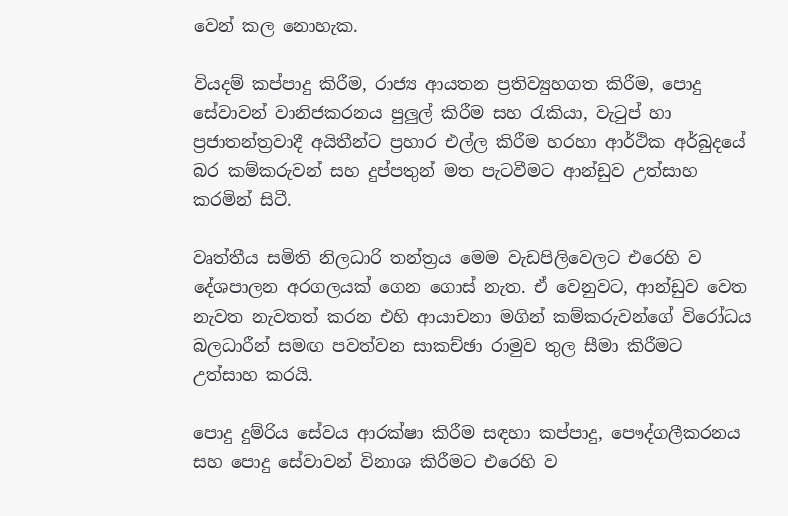වෙන් කල නොහැක.

වියදම් කප්පාදු කිරීම, රාජ්‍ය ආයතන ප්‍රතිව්‍යුහගත කිරීම, පොදු සේවාවන් වානිජකරනය පුලුල් කිරීම සහ රැකියා, වැටුප් හා ප්‍රජාතන්ත්‍රවාදී අයිතීන්ට ප්‍රහාර එල්ල කිරීම හරහා ආර්ථික අර්බුදයේ බර කම්කරුවන් සහ දුප්පතුන් මත පැටවීමට ආන්ඩුව උත්සාහ කරමින් සිටී.

වෘත්තීය සමිති නිලධාරි තන්ත්‍රය මෙම වැඩපිලිවෙලට එරෙහි ව දේශපාලන අරගලයක් ගෙන ගොස් නැත. ඒ වෙනුවට, ආන්ඩුව වෙත නැවත නැවතත් කරන එහි ආයාචනා මගින් කම්කරුවන්ගේ විරෝධය බලධාරීන් සමඟ පවත්වන සාකච්ඡා රාමුව තුල සීමා කිරීමට උත්සාහ කරයි.

පොදු දුම්රිය සේවය ආරක්ෂා කිරීම සඳහා කප්පාදු, පෞද්ගලීකරනය සහ පොදු සේවාවන් විනාශ කිරීමට එරෙහි ව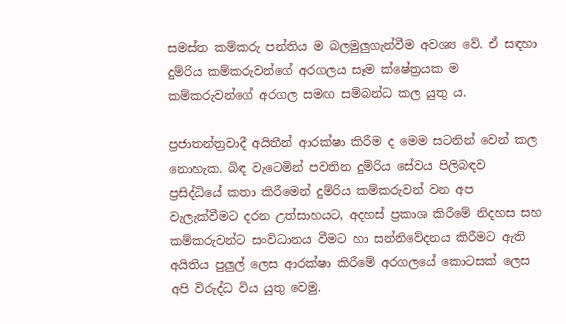සමස්ත කම්කරු පන්තිය ම බලමුලුගැන්වීම අවශ්‍ය වේ. ඒ සඳහා දුම්රිය කම්කරුවන්ගේ අරගලය සෑම ක්ෂේත්‍රයක ම කම්කරුවන්ගේ අරගල සමඟ සම්බන්ධ කල යුතු ය.

ප්‍රජාතන්ත්‍රවාදී අයිතීන් ආරක්ෂා කිරීම ද මෙම සටනින් වෙන් කල නොහැක. බිඳ වැටෙමින් පවතින දුම්රිය සේවය පිලිබඳව ප්‍රසිද්ධියේ කතා කිරීමෙන් දුම්රිය කම්කරුවන් වන අප වැලැක්වීමට දරන උත්සාහයට, අදහස් ප්‍රකාශ කිරීමේ නිදහස සහ කම්කරුවන්ට සංවිධානය වීමට හා සන්නිවේදනය කිරීමට ඇති අයිතිය පුලුල් ලෙස ආරක්ෂා කිරීමේ අරගලයේ කොටසක් ලෙස අපි විරුද්ධ විය යුතු වෙමු.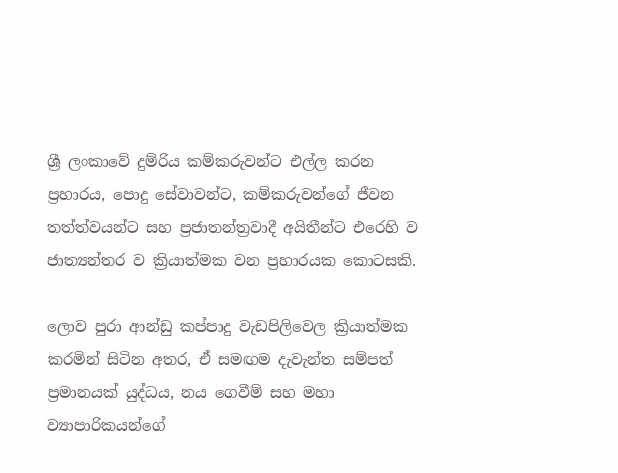ශ්‍රී ලංකාවේ දුම්රිය කම්කරුවන්ට එල්ල කරන ප්‍රහාරය, පොදු සේවාවන්ට, කම්කරුවන්ගේ ජීවන තත්ත්වයන්ට සහ ප්‍රජාතන්ත්‍රවාදී අයිතීන්ට එරෙහි ව ජාත්‍යන්තර ව ක්‍රියාත්මක වන ප්‍රහාරයක කොටසකි.

ලොව පුරා ආන්ඩු කප්පාදු වැඩපිලිවෙල ක්‍රියාත්මක කරමින් සිටින අතර, ඒ සමඟම දැවැන්ත සම්පත් ප්‍රමානයක් යුද්ධය, නය ගෙවීම් සහ මහා ව්‍යාපාරිකයන්ගේ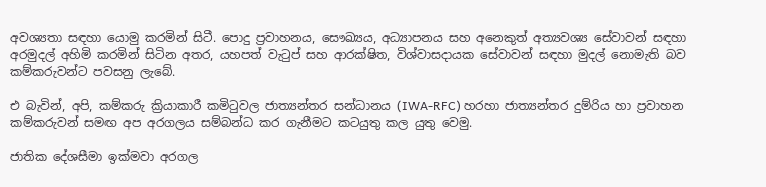අවශ්‍යතා සඳහා යොමු කරමින් සිටී. පොදු ප්‍රවාහනය, සෞඛ්‍යය, අධ්‍යාපනය සහ අනෙකුත් අත්‍යවශ්‍ය සේවාවන් සඳහා අරමුදල් අහිමි කරමින් සිටින අතර, යහපත් වැටුප් සහ ආරක්ෂිත, විශ්වාසදායක සේවාවන් සඳහා මුදල් නොමැති බව කම්කරුවන්ට පවසනු ලැබේ.

එ බැවින්, අපි, කම්කරු ක්‍රියාකාරී කමිටුවල ජාත්‍යන්තර සන්ධානය (IWA-RFC) හරහා ජාත්‍යන්තර දුම්රිය හා ප්‍රවාහන කම්කරුවන් සමඟ අප අරගලය සම්බන්ධ කර ගැනීමට කටයුතු කල යුතු වෙමු.

ජාතික දේශසීමා ඉක්මවා අරගල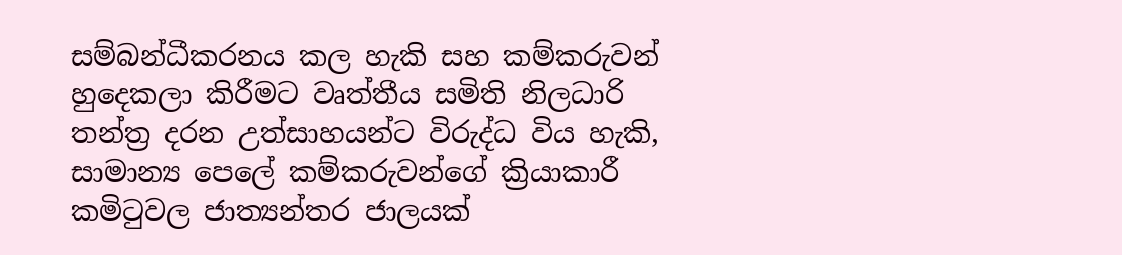සම්බන්ධීකරනය කල හැකි සහ කම්කරුවන් හුදෙකලා කිරීමට වෘත්තීය සමිති නිලධාරි තන්ත්‍ර දරන උත්සාහයන්ට විරුද්ධ විය හැකි, සාමාන්‍ය පෙලේ කම්කරුවන්ගේ ක්‍රියාකාරී කමිටුවල ජාත්‍යන්තර ජාලයක්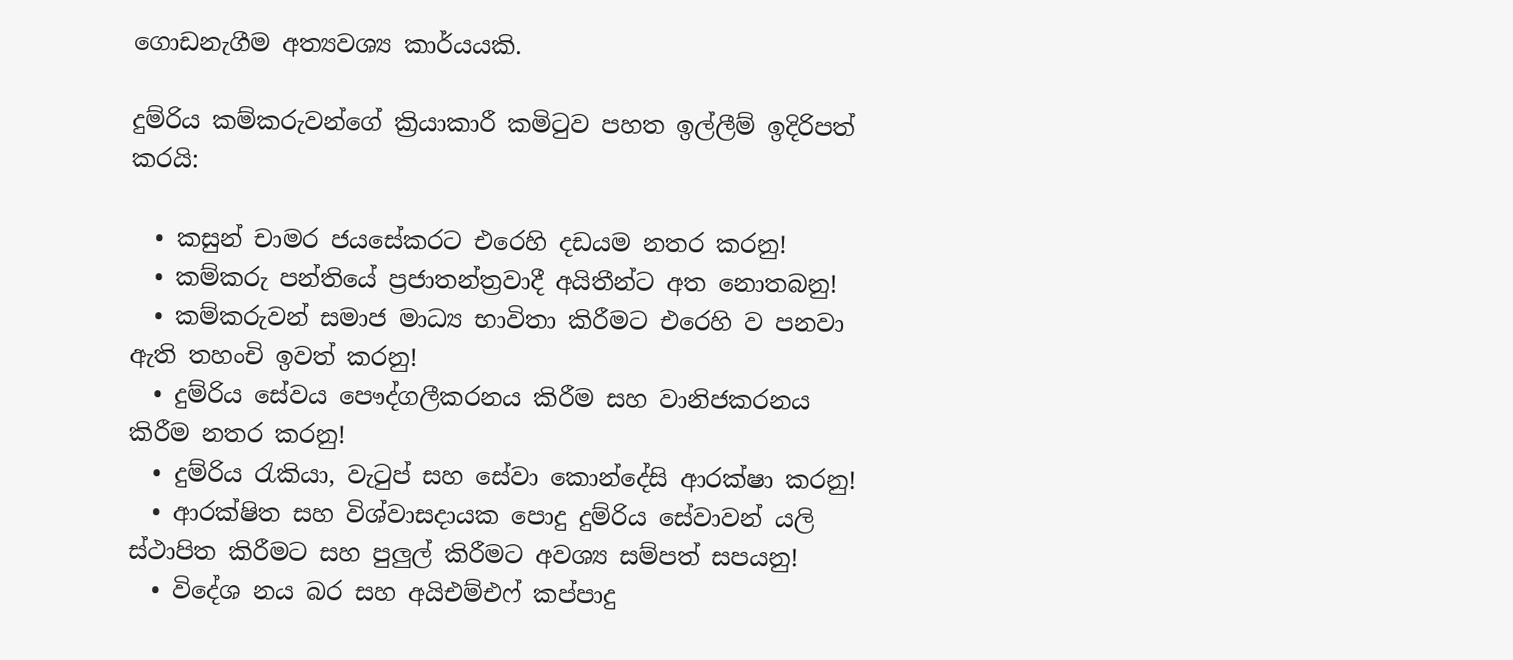ගොඩනැගීම අත්‍යවශ්‍ය කාර්යයකි.

දුම්රිය කම්කරුවන්ගේ ක්‍රියාකාරී කමිටුව පහත ඉල්ලීම් ඉදිරිපත් කරයි:

  • කසුන් චාමර ජයසේකරට එරෙහි දඩයම නතර කරනු!
  • කම්කරු පන්තියේ ප්‍රජාතන්ත්‍රවාදී අයිතීන්ට අත නොතබනු!
  • කම්කරුවන් සමාජ මාධ්‍ය භාවිතා කිරීමට එරෙහි ව පනවා ඇති තහංචි ඉවත් කරනු!
  • දුම්රිය සේවය පෞද්ගලීකරනය කිරීම සහ වානිජකරනය කිරීම නතර කරනු!
  • දුම්රිය රැකියා, වැටුප් සහ සේවා කොන්දේසි ආරක්ෂා කරනු!
  • ආරක්ෂිත සහ විශ්වාසදායක පොදු දුම්රිය සේවාවන් යලි ස්ථාපිත කිරීමට සහ පුලුල් කිරීමට අවශ්‍ය සම්පත් සපයනු!
  • විදේශ නය බර සහ අයිඑම්එෆ් කප්පාදු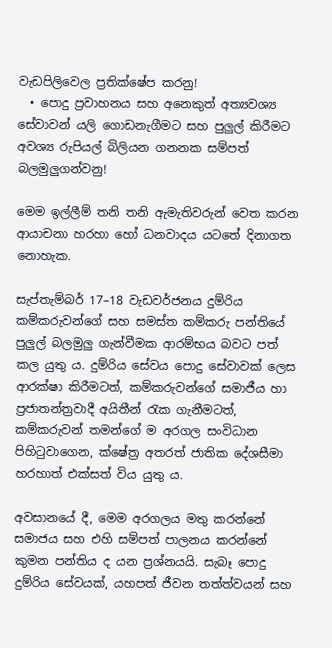වැඩපිලිවෙල ප්‍රතික්ෂේප කරනු!
  • පොදු ප්‍රවාහනය සහ අනෙකුත් අත්‍යවශ්‍ය සේවාවන් යලි ගොඩනැගීමට සහ පුලුල් කිරීමට අවශ්‍ය රුපියල් බිලියන ගනනක සම්පත් බලමුලුගන්වනු!

මෙම ඉල්ලීම් තනි තනි ඇමැතිවරුන් වෙත කරන ආයාචනා හරහා හෝ ධනවාදය යටතේ දිනාගත නොහැක.

සැප්තැම්බර් 17–18 වැඩවර්ජනය දුම්රිය කම්කරුවන්ගේ සහ සමස්ත කම්කරු පන්තියේ පුලුල් බලමුලු ගැන්වීමක ආරම්භය බවට පත් කල යුතු ය. දුම්රිය සේවය පොදු සේවාවක් ලෙස ආරක්ෂා කිරීමටත්, කම්කරුවන්ගේ සමාජීය හා ප්‍රජාතන්ත්‍රවාදී අයිතීන් රැක ගැනීමටත්, කම්කරුවන් තමන්ගේ ම අරගල සංවිධාන පිහිටුවාගෙන, ක්ෂේත්‍ර අතරත් ජාතික දේශසීමා හරහාත් එක්සත් විය යුතු ය.

අවසානයේ දී, මෙම අරගලය මතු කරන්නේ සමාජය සහ එහි සම්පත් පාලනය කරන්නේ කුමන පන්තිය ද යන ප්‍රශ්නයයි. සැබෑ පොදු දුම්රිය සේවයක්, යහපත් ජීවන තත්ත්වයන් සහ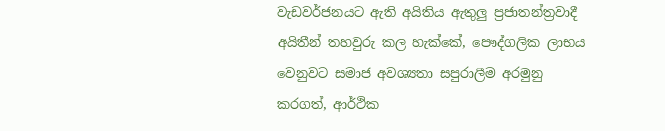වැඩවර්ජනයට ඇති අයිතිය ඇතුලු ප්‍රජාතන්ත්‍රවාදී අයිතීන් තහවුරු කල හැක්කේ, පෞද්ගලික ලාභය වෙනුවට සමාජ අවශ්‍යතා සපුරාලීම අරමුනු කරගත්, ආර්ථික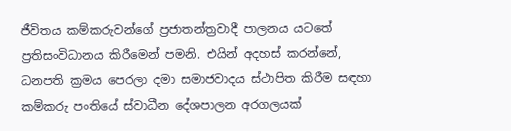ජීවිතය කම්කරුවන්ගේ ප්‍රජාතන්ත්‍රවාදී පාලනය යටතේ ප්‍රතිසංවිධානය කිරීමෙන් පමනි. එයින් අදහස් කරන්නේ, ධනපති ක්‍රමය පෙරලා දමා සමාජවාදය ස්ථාපිත කිරීම සඳහා කම්කරු පංතියේ ස්වාධීන දේශපාලන අරගලයක්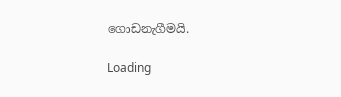ගොඩනැගීමයි.

Loading